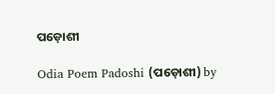ପଡ଼ୋଶୀ

Odia Poem Padoshi (ପଡ଼ୋଶୀ) by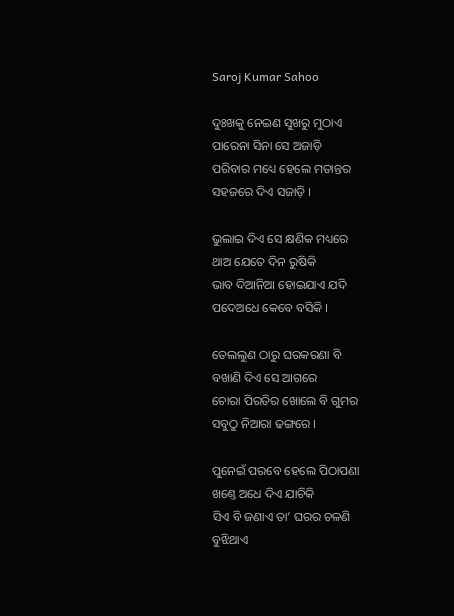Saroj Kumar Sahoo

ଦୁଃଖକୁ ନେଇଣ ସୁଖରୁ ମୁଠାଏ
ପାରେନା ସିନା ସେ ଅଜାଡ଼ି
ପରିବାର ମଧ୍ୟେ ହେଲେ ମତାନ୍ତର
ସହଜରେ ଦିଏ ସଜାଡ଼ି ।

ଭୁଲାଇ ଦିଏ ସେ କ୍ଷଣିକ ମଧ୍ୟରେ
ଥାଅ ଯେତେ ଦିନ ରୁଷିକି
ଭାବ ଦିଆନିଆ ହୋଇଯାଏ ଯଦି
ପଦେଅଧେ କେବେ ବସିକି ।

ତେଲଲୁଣ ଠାରୁ ଘରକରଣା ବି
ବଖାଣି ଦିଏ ସେ ଆଗରେ
ଚୋରା ପିରତିର ଖୋଲେ ବି ଗୁମର
ସବୁଠୁ ନିଆରା ଢଙ୍ଗରେ ।

ପୁନେଇଁ ପରବେ ହେଲେ ପିଠାପଣା
ଖଣ୍ତେ ଅଧେ ଦିଏ ଯାଚିକି
ସିଏ ବି ଜଣାଏ ତା’ ଘରର ଚଳଣି
ବୁଝିଥାଏ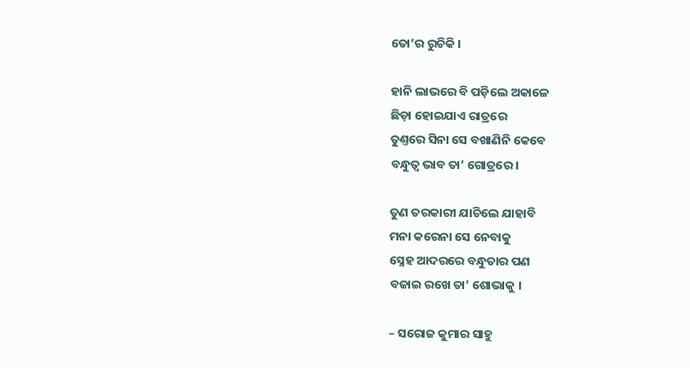ତୋ’ର ରୁଚିକି ।

ହାନି ଲାଭରେ ବି ପଡ଼ିଲେ ଅକାଳେ
ଛିଡ଼ା ହୋଇଯାଏ ରାତ୍ରରେ
ତୁଣ୍ତରେ ସିନା ସେ ବଖାଣିନି କେବେ
ବନ୍ଧୁତ୍ୱ ଭାବ ତା’ ଗୋତ୍ରରେ ।

ତୁଣ ତରକାରୀ ଯାଚିଲେ ଯାହାବି
ମନା କରେନା ସେ ନେବାକୁ
ସ୍ନେହ ଆଦରରେ ବନ୍ଧୁତାର ପଣ
ବଜାଇ ରଖେ ତା’ ଶୋଭାକୁ ।

– ସରୋଜ କୁମାର ସାହୁ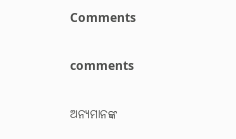Comments

comments

ଅନ୍ୟମାନଙ୍କ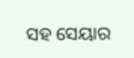ସହ ସେୟାର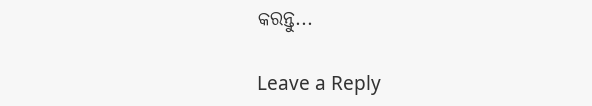କରନ୍ତୁ...

Leave a Reply